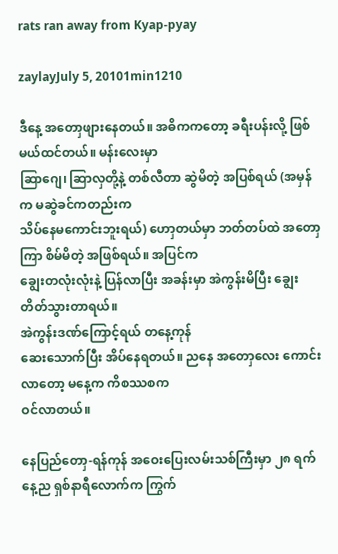rats ran away from Kyap-pyay

zaylayJuly 5, 20101min1210

ဒီနေ့ အတောှဖျားနေတယ်။ အဓိကကတော့ ခရီးပန်းလို့ ဖြစ်မယ်ထင်တယ်။ မန်းလေးမှာ
ဆြာဂျေ၊ ဆြာလှတို့နဲ့ တစ်လီတာ ဆွဲမိတဲ့ အပြစ်ရယ် (အမှန်က မဆွဲခင်ကတည်းက
သိပ်နေမကောင်းဘူးရယ်) ဟောှတယ်မှာ ဘတ်တပ်ထဲ အတောှကြာ စိမ်မိတဲ့ အဖြစ်ရယ်။ အပြင်က
ချွေးတလုံးလုံးနဲ့ ပြန်လာပြီး အခန်းမှာ အဲကွန်းမိပြီး ချွေးတိတ်သွားတာရယ်။
အဲကွန်းဒဏ်ကြောင့်ရယ် တနေ့ကုန်
ဆေးသောက်ပြီး အိပ်နေရတယ်။ ညနေ အတောှလေး ကောင်းလာတော့ မနေ့က ကိစဿစက
ဝင်လာတယ်။

နေပြည်တောှ-ရန်ကုန် အဝေးပြေးလမ်းသစ်ကြီးမှာ ၂၈ ရက်နေ့ည ရှစ်နာရီလောက်က ကြွက်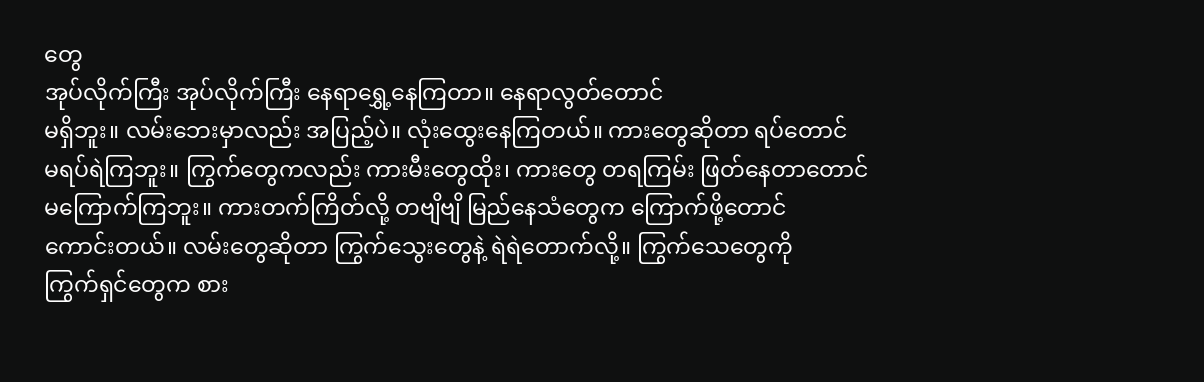တွေ
အုပ်လိုက်ကြီး အုပ်လိုက်ကြီး နေရာရွှေ့နေကြတာ။ နေရာလွတ်တောင်
မရှိဘူး။ လမ်းဘေးမှာလည်း အပြည့်ပဲ။ လုံးထွေးနေကြတယ်။ ကားတွေဆိုတာ ရပ်တောင်
မရပ်ရဲကြဘူး။ ကြွက်တွေကလည်း ကားမီးတွေထိုး၊ ကားတွေ တရကြမ်း ဖြတ်နေတာတောင်
မကြောက်ကြဘူး။ ကားတက်ကြိတ်လို့ တဗျိဗျိ မြည်နေသံတွေက ကြောက်ဖို့တောင်
ကောင်းတယ်။ လမ်းတွေဆိုတာ ကြွက်သွေးတွေနဲ့ ရဲရဲတောက်လို့။ ကြွက်သေတွေကို
ကြွက်ရှင်တွေက စား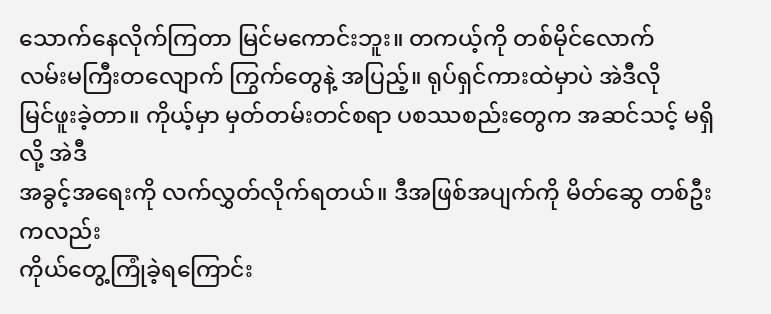သောက်နေလိုက်ကြတာ မြင်မကောင်းဘူး။ တကယ့်ကို တစ်မိုင်လောက်
လမ်းမကြီးတလျောက် ကြွက်တွေနဲ့ အပြည့်။ ရုပ်ရှင်ကားထဲမှာပဲ အဲဒီလို
မြင်ဖူးခဲ့တာ။ ကိုယ့်မှာ မှတ်တမ်းတင်စရာ ပစဿစည်းတွေက အဆင်သင့် မရှိလို့ အဲဒီ
အခွင့်အရေးကို လက်လွှတ်လိုက်ရတယ်။ ဒီအဖြစ်အပျက်ကို မိတ်ဆွေ တစ်ဦးကလည်း
ကိုယ်တွေ့ကြုံခဲ့ရကြောင်း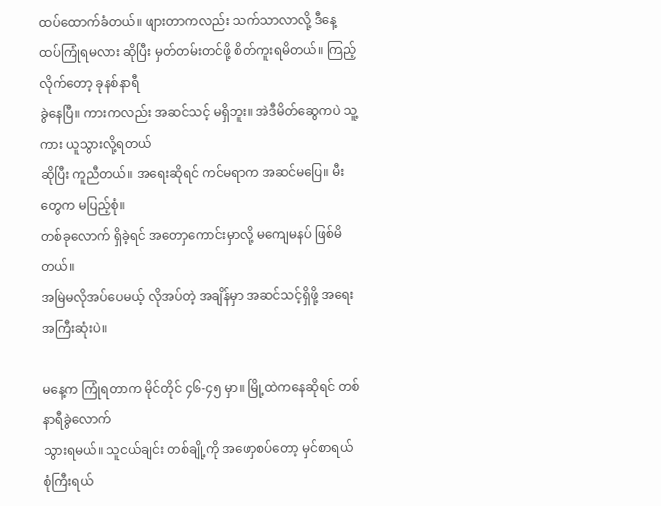ထပ်ထောက်ခံတယ်။ ဖျားတာကလည်း သက်သာလာလို့ ဒီနေ့
ထပ်ကြုံရမလား ဆိုပြီး မှတ်တမ်းတင်ဖို့ စိတ်ကူးရမိတယ်။ ကြည့်လိုက်တော့ ခုနစ်နာရီ
ခွဲနေပြီ။ ကားကလည်း အဆင်သင့် မရှိဘူး။ အဲဒီမိတ်ဆွေကပဲ သူ့ကား ယူသွားလို့ရတယ်
ဆိုပြီး ကူညီတယ်။ အရေးဆိုရင် ကင်မရာက အဆင်မပြေ။ မီးတွေက မပြည့်စုံ။
တစ်ခုလောက် ရှိခဲ့ရင် အတောှကောင်းမှာလို့ မကျေမနပ် ဖြစ်မိတယ်။
အမြဲမလိုအပ်ပေမယ့် လိုအပ်တဲ့ အချိန်မှာ အဆင်သင့်ရှိဖို့ အရေးအကြီးဆုံးပဲ။

မနေ့က ကြုံရတာက မိုင်တိုင် ၄၆-၄၅ မှာ။ မြို့ထဲကနေဆိုရင် တစ်နာရီခွဲလောက်
သွားရမယ်။ သူငယ်ချင်း တစ်ချို့ကို အဖောှစပ်တော့ မှင်စာရယ် စုံကြီးရယ်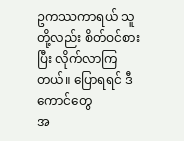ဥကဿကာရယ် သူတို့လည်း စိတ်ဝင်စားပြီး လိုက်လာကြတယ်။ ပြောရရင် ဒီကောင်တွေ
အ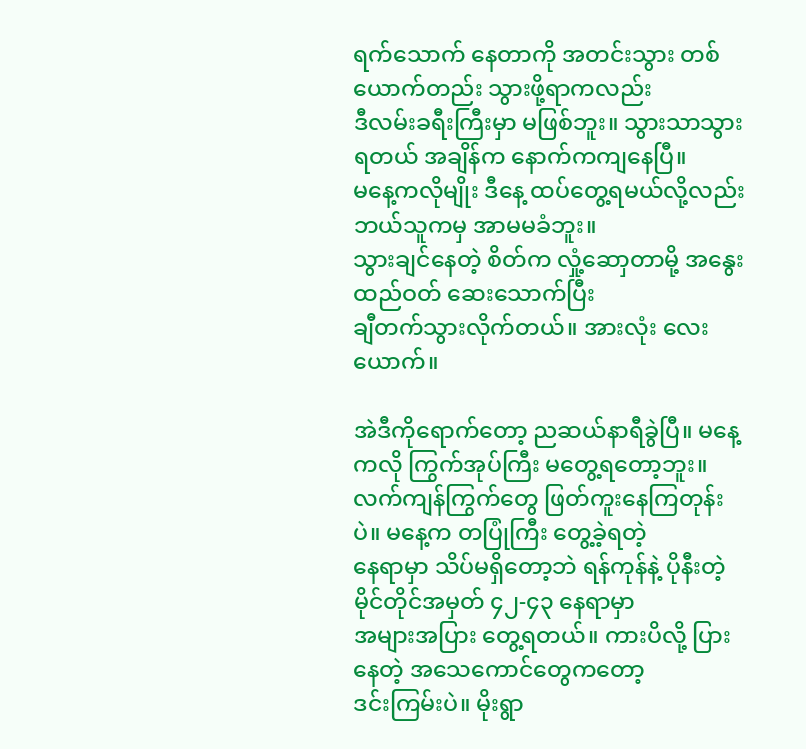ရက်သောက် နေတာကို အတင်းသွား တစ်ယောက်တည်း သွားဖို့ရာကလည်း
ဒီလမ်းခရီးကြီးမှာ မဖြစ်ဘူး။ သွားသာသွားရတယ် အချိန်က နောက်ကကျနေပြီ။
မနေ့ကလိုမျိုး ဒီနေ့ ထပ်တွေ့ရမယ်လို့လည်း ဘယ်သူကမှ အာမမခံဘူး။
သွားချင်နေတဲ့ စိတ်က လှုံ့ဆောှတာမို့ အနွေးထည်ဝတ် ဆေးသောက်ပြီး
ချီတက်သွားလိုက်တယ်။ အားလုံး လေးယောက်။

အဲဒီကိုရောက်တော့ ညဆယ်နာရီခွဲပြီ။ မနေ့ကလို ကြွက်အုပ်ကြီး မတွေ့ရတော့ဘူး။
လက်ကျန်ကြွက်တွေ ဖြတ်ကူးနေကြတုန်းပဲ။ မနေ့က တပြုံကြီး တွေ့ခဲ့ရတဲ့
နေရာမှာ သိပ်မရှိတော့ဘဲ ရန်ကုန်နဲ့ ပိုနီးတဲ့ မိုင်တိုင်အမှတ် ၄၂-၄၃ နေရာမှာ
အများအပြား တွေ့ရတယ်။ ကားပိလို့ ပြားနေတဲ့ အသေကောင်တွေကတော့
ဒင်းကြမ်းပဲ။ မိုးရွာ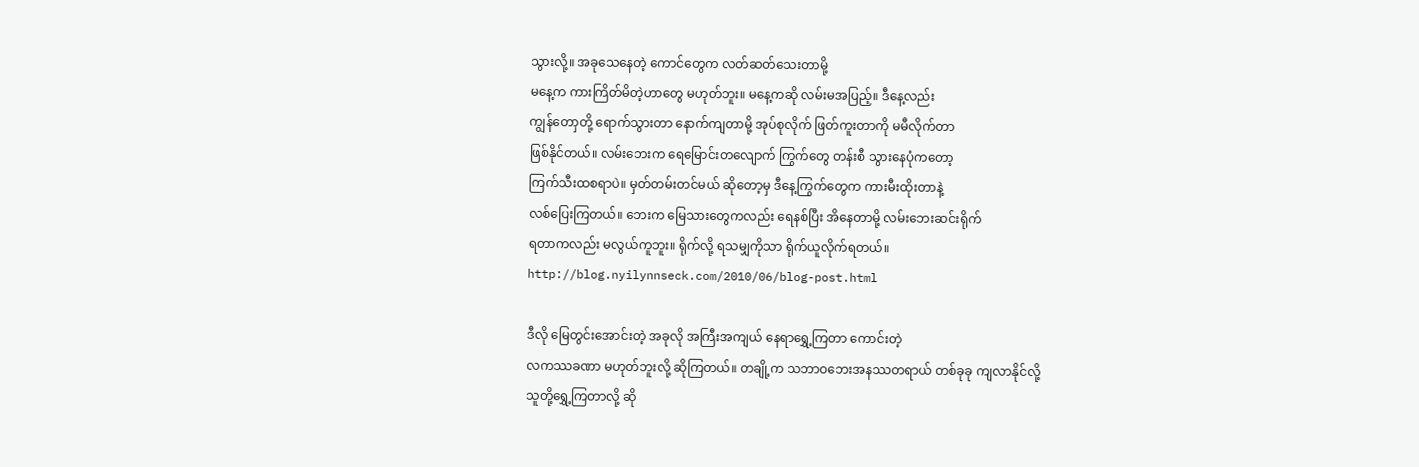သွားလို့။ အခုသေနေတဲ့ ကောင်တွေက လတ်ဆတ်သေးတာမို့
မနေ့က ကားကြိတ်မိတဲ့ဟာတွေ မဟုတ်ဘူး။ မနေ့ကဆို လမ်းမအပြည့်။ ဒီနေ့လည်း
ကျွန်တောှတို့ ရောက်သွားတာ နောက်ကျတာမို့ အုပ်စုလိုက် ဖြတ်ကူးတာကို မမီလိုက်တာ
ဖြစ်နိုင်တယ်။ လမ်းဘေးက ရေမြောင်းတလျောက် ကြွက်တွေ တန်းစီ သွားနေပုံကတော့
ကြက်သီးထစရာပဲ။ မှတ်တမ်းတင်မယ် ဆိုတော့မှ ဒီနေ့ကြွက်တွေက ကားမီးထိုးတာနဲ့
လစ်ပြေးကြတယ်။ ဘေးက မြေသားတွေကလည်း ရေနစ်ပြီး အိနေတာမို့ လမ်းဘေးဆင်းရိုက်
ရတာကလည်း မလွယ်ကူဘူး။ ရိုက်လို့ ရသမျှကိုသာ ရိုက်ယူလိုက်ရတယ်။
http://blog.nyilynnseck.com/2010/06/blog-post.html

ဒီလို မြေတွင်းအောင်းတဲ့ အခုလို အကြီးအကျယ် နေရာရွှေ့ကြတာ ကောင်းတဲ့
လကဿခဏာ မဟုတ်ဘူးလို့ ဆိုကြတယ်။ တချို့က သဘာဝဘေးအနဿတရာယ် တစ်ခုခု ကျလာနိုင်လို့
သူတို့ရွှေ့ကြတာလို့ ဆို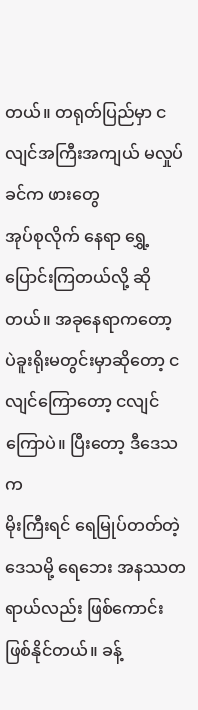တယ်။ တရုတ်ပြည်မှာ ငလျင်အကြီးအကျယ် မလှုပ်ခင်က ဖားတွေ
အုပ်စုလိုက် နေရာ ရွှေ့ပြောင်းကြတယ်လို့ ဆိုတယ်။ အခုနေရာကတော့
ပဲခူးရိုးမတွင်းမှာဆိုတော့ ငလျင်ကြောတော့ ငလျင်ကြောပဲ။ ပြီးတော့ ဒီဒေသက
မိုးကြီးရင် ရေမြုပ်တတ်တဲ့ ဒေသမို့ ရေဘေး အနဿတရာယ်လည်း ဖြစ်ကောင်း
ဖြစ်နိုင်တယ်။ ခန့်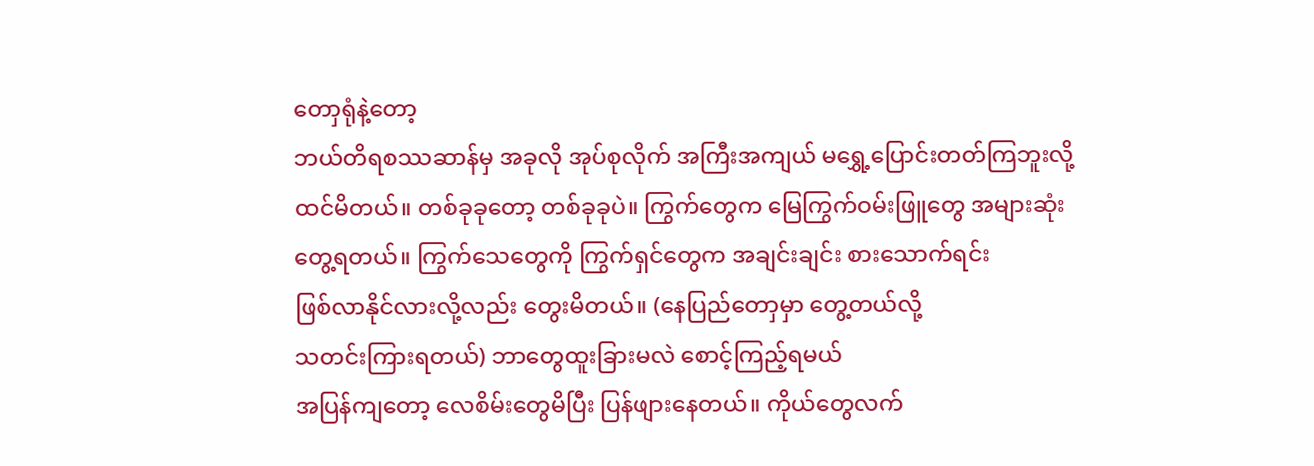တောှရုံနဲ့တော့
ဘယ်တိရစဿဆာန်မှ အခုလို အုပ်စုလိုက် အကြီးအကျယ် မရွှေ့ပြောင်းတတ်ကြဘူးလို့
ထင်မိတယ်။ တစ်ခုခုတော့ တစ်ခုခုပဲ။ ကြွက်တွေက မြေကြွက်ဝမ်းဖြူတွေ အများဆုံး
တွေ့ရတယ်။ ကြွက်သေတွေကို ကြွက်ရှင်တွေက အချင်းချင်း စားသောက်ရင်း
ဖြစ်လာနိုင်လားလို့လည်း တွေးမိတယ်။ (နေပြည်တောှမှာ တွေ့တယ်လို့
သတင်းကြားရတယ်) ဘာတွေထူးခြားမလဲ စောင့်ကြည့်ရမယ်
အပြန်ကျတော့ လေစိမ်းတွေမိပြီး ပြန်ဖျားနေတယ်။ ကိုယ်တွေလက်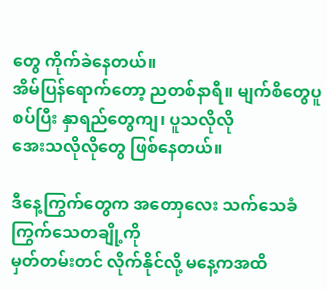တွေ ကိုက်ခဲနေတယ်။
အိမ်ပြန်ရောက်တော့ ညတစ်နာရီ။ မျက်စိတွေပူစပ်ပြီး နှာရည်တွေကျ၊ ပူသလိုလို
အေးသလိုလိုတွေ ဖြစ်နေတယ်။

ဒီနေ့ကြွက်တွေက အတောှလေး သက်သေခံ ကြွက်သေတချို့ကို
မှတ်တမ်းတင် လိုက်နိုင်လို့ မနေ့ကအထိ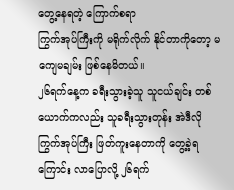တွေ့နေရတဲ့ ကြောက်စရာ
ကြွက်အုပ်ကြီးကို မရိုက်လိုက် နိုင်တာကိုတော့ မကျေမချမ်း ဖြစ်နေမိတယ်။
၂၆ရက်နေ့က ခရီးသွားခဲ့သူ သူငယ်ချင်း တစ်ယောက်ကလည်း သူခရီးသွားတုန်း အဲဒီလို
ကြွက်အုပ်ကြီး ဖြတ်ကူးနေတာကို တွေ့ခဲ့ရကြောင်း လာပြောလို့ ၂၆ရက်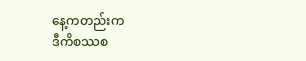နေ့ကတည်းက
ဒီကိစဿစ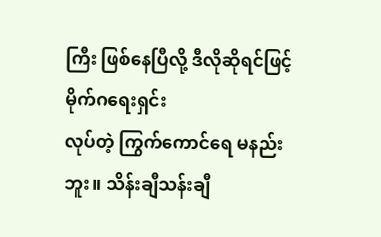ကြီး ဖြစ်နေပြီလို့ ဒီလိုဆိုရင်ဖြင့် မိုက်ဂရေးရှင်း
လုပ်တဲ့ ကြွက်ကောင်ရေ မနည်းဘူး။ သိန်းချီသန်းချီ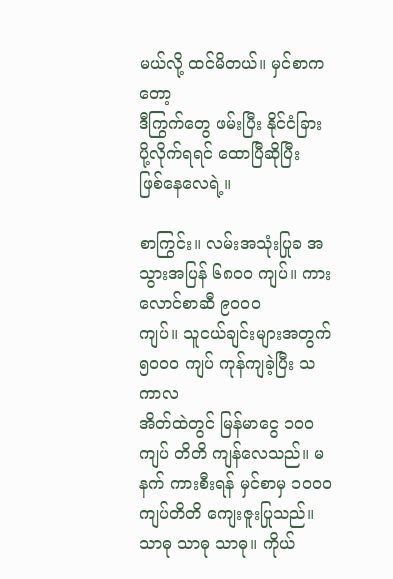မယ်လို့ ထင်မိတယ်။ မှင်စာကတော့
ဒီကြွက်တွေ ဖမ်းပြီး နိုင်ငံခြား ပို့လိုက်ရရင် ထောပြီဆိုပြီး
ဖြစ်နေလေရဲ့။

စာကြွင်း။ လမ်းအသုံးပြုခ အသွားအပြန် ၆၈၀ဝ ကျပ်။ ကားလောင်စာဆီ ၉၀၀၀
ကျပ်။ သူငယ်ချင်းများအတွက် ၅၀၀ဝ ကျပ် ကုန်ကျခဲ့ပြီး သကာလ
အိတ်ထဲတွင် မြန်မာငွေ ၁၀ဝ ကျပ် တိတိ ကျန်လေသည်။ မနက် ကားစီးရန် မှင်စာမှ ၁၀၀၀
ကျပ်တိတိ ကျေးဇူးပြုသည်။ သာဓု သာဓု သာဓု။ ကိုယ်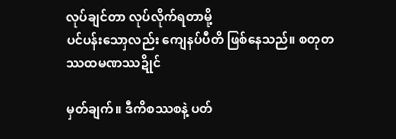လုပ်ချင်တာ လုပ်လိုက်ရတာမို့
ပင်ပန်းသောှလည်း ကျေနပ်ပီတိ ဖြစ်နေသည်။ စတုတဿထမဏဿဍိုင်

မှတ်ချက်။ ဒီကိစဿစနဲ့ ပတ်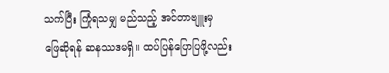သက်ပြီး ကြုံရသမျှ မည်သည့် အင်တာဗျူးမှ
ဖြေဆိုရန် ဆနဿဒမရှိ။ ထပ်ပြန်ပြောပြဖို့လည်း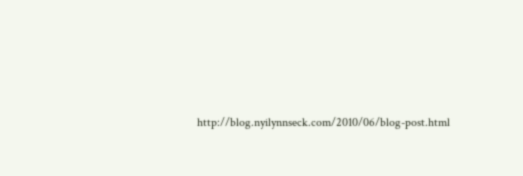http://blog.nyilynnseck.com/2010/06/blog-post.html